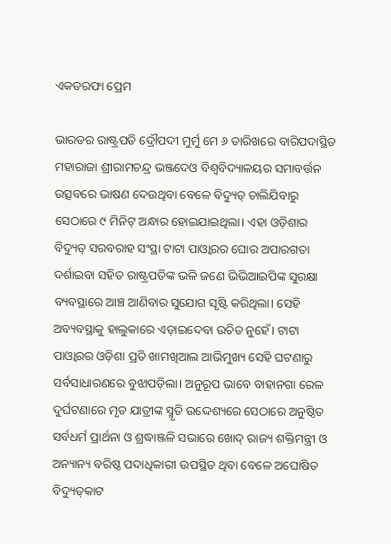ଏକତରଫା ପ୍ରେମ

ଭାରତର ରାଷ୍ଟ୍ରପତି ଦ୍ରୌପଦୀ ମୁର୍ମୁ ମେ ୬ ତାରିଖରେ ବାରିପଦାସ୍ଥିତ ମହାରାଜା ଶ୍ରୀରାମଚନ୍ଦ୍ର ଭଞ୍ଜଦେଓ ବିଶ୍ୱବିଦ୍ୟାଳୟର ସମାବର୍ତ୍ତନ ଉତ୍ସବରେ ଭାଷଣ ଦେଉଥିବା ବେଳେ ବିଦ୍ୟୁତ୍‌ ଚାଲିଯିବାରୁ ସେଠାରେ ୯ ମିନିଟ୍‌ ଅନ୍ଧାର ହୋଇଯାଇଥିଲା। ଏହା ଓଡ଼ିଶାର ବିଦ୍ୟୁତ୍‌ ସରବରାହ ସଂସ୍ଥା ଟାଟା ପାଓ୍ବାରର ଘୋର ଅପାରଗତା ଦର୍ଶାଇବା ସହିତ ରାଷ୍ଟ୍ରପତିଙ୍କ ଭଳି ଜଣେ ଭିଭିଆଇପିଙ୍କ ସୁରକ୍ଷା ବ୍ୟବସ୍ଥାରେ ଆଞ୍ଚ ଆଣିବାର ସୁଯୋଗ ସୃଷ୍ଟି କରିଥିଲା। ସେହି ଅବ୍ୟବସ୍ଥାକୁ ହାଲୁକାରେ ଏଡ଼ାଇଦେବା ଉଚିତ ନୁହେଁ। ଟାଟା ପାଓ୍ବାରର ଓଡ଼ିଶା ପ୍ରତି ଖାମଖିଆଲ ଆଭିମୁଖ୍ୟ ସେହି ଘଟଣାରୁ ସର୍ବସାଧାରଣରେ ବୁଝାପଡ଼ିଲା। ଅନୁରୂପ ଭାବେ ବାହାନଗା ରେଳ ଦୁର୍ଘଟଣାରେ ମୃତ ଯାତ୍ରୀଙ୍କ ସ୍ମୃତି ଉଦ୍ଦେଶ୍ୟରେ ସେଠାରେ ଅନୁଷ୍ଠିତ ସର୍ବଧର୍ମ ପ୍ରାର୍ଥନା ଓ ଶ୍ରଦ୍ଧାଞ୍ଜଳି ସଭାରେ ଖୋଦ୍‌ ରାଜ୍ୟ ଶକ୍ତିମନ୍ତ୍ରୀ ଓ ଅନ୍ୟାନ୍ୟ ବରିଷ୍ଠ ପଦାଧିକାରୀ ଉପସ୍ଥିତ ଥିବା ବେଳେ ଅଘୋଷିତ ବିଦ୍ୟୁତ୍‌କାଟ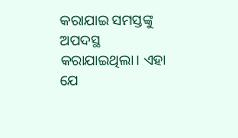କରାଯାଇ ସମସ୍ତଙ୍କୁ ଅପଦସ୍ଥ କରାଯାଇଥିଲା। ଏହା ଯେ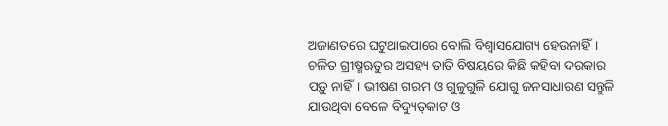ଅଜାଣତରେ ଘଟୁଥାଇପାରେ ବୋଲି ବିଶ୍ୱାସଯୋଗ୍ୟ ହେଉନାହିଁ।
ଚଳିତ ଗ୍ରୀଷ୍ମଋତୁର ଅସହ୍ୟ ତାତି ବିଷୟରେ କିଛି କହିବା ଦରକାର ପଡ଼ୁ ନାହିଁ। ଭୀଷଣ ଗରମ ଓ ଗୁଳୁଗୁଳି ଯୋଗୁ ଜନସାଧାରଣ ସନ୍ତୁଳି ଯାଉଥିବା ବେଳେ ବିଦ୍ୟୁତ୍‌କାଟ ଓ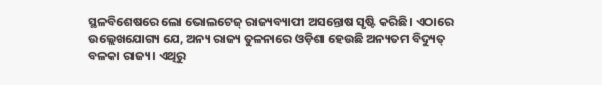ସ୍ଥଳବିଶେଷରେ ଲୋ ଭୋଲଟେଜ୍‌ ରାଜ୍ୟବ୍ୟାପୀ ଅସନ୍ତୋଷ ସୃଷ୍ଟି କରିଛି। ଏଠାରେ ଉଲ୍ଲେଖଯୋଗ୍ୟ ଯେ, ଅନ୍ୟ ରାଜ୍ୟ ତୁଳନାରେ ଓଡ଼ିଶା ହେଉଛି ଅନ୍ୟତମ ବିଦ୍ୟୁତ୍‌ ବଳକା ରାଜ୍ୟ। ଏଥିରୁ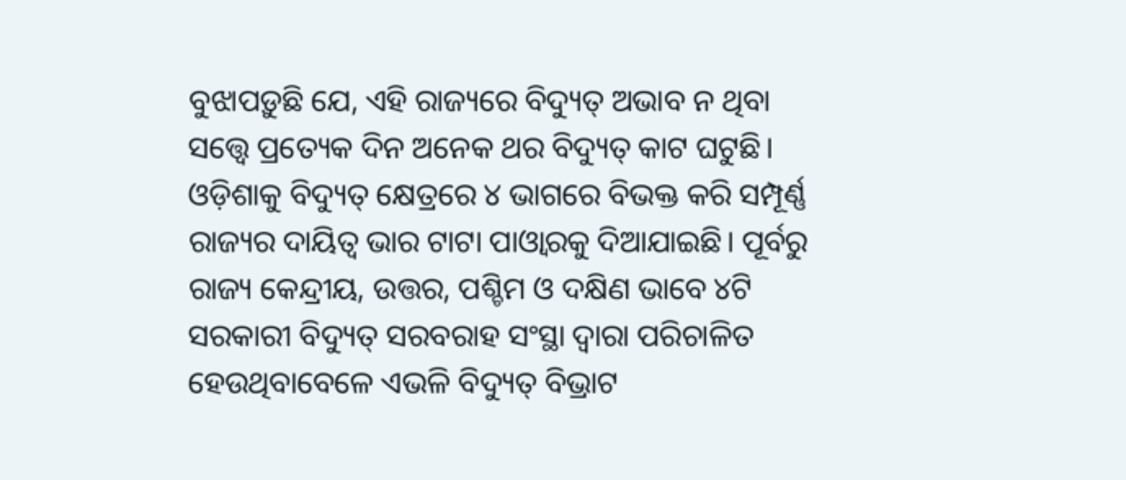ବୁଝାପଡ଼ୁଛି ଯେ, ଏହି ରାଜ୍ୟରେ ବିଦ୍ୟୁତ୍‌ ଅଭାବ ନ ଥିବା ସତ୍ତ୍ୱେ ପ୍ରତ୍ୟେକ ଦିନ ଅନେକ ଥର ବିଦ୍ୟୁତ୍‌ କାଟ ଘଟୁଛି। ଓଡ଼ିଶାକୁ ବିଦ୍ୟୁତ୍‌ କ୍ଷେତ୍ରରେ ୪ ଭାଗରେ ବିଭକ୍ତ କରି ସମ୍ପୂର୍ଣ୍ଣ ରାଜ୍ୟର ଦାୟିତ୍ୱ ଭାର ଟାଟା ପାଓ୍ବାରକୁ ଦିଆଯାଇଛି। ପୂର୍ବରୁ ରାଜ୍ୟ କେନ୍ଦ୍ରୀୟ, ଉତ୍ତର, ପଶ୍ଚିମ ଓ ଦକ୍ଷିଣ ଭାବେ ୪ଟି ସରକାରୀ ବିଦ୍ୟୁତ୍‌ ସରବରାହ ସଂସ୍ଥା ଦ୍ୱାରା ପରିଚାଳିତ ହେଉଥିବାବେଳେ ଏଭଳି ବିଦ୍ୟୁତ୍‌ ବିଭ୍ରାଟ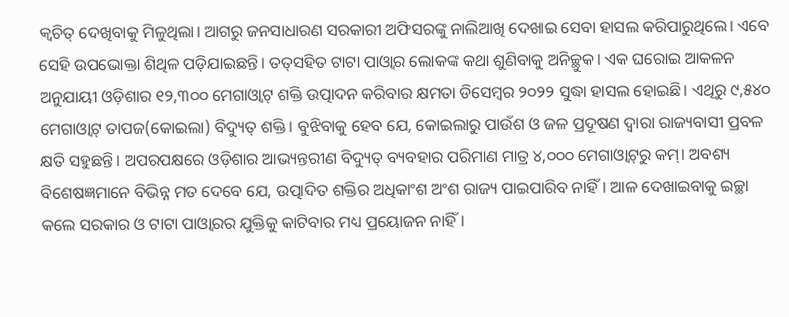କ୍ୱଚିତ୍‌ ଦେଖିବାକୁ ମିଳୁଥିଲା। ଆଗରୁ ଜନସାଧାରଣ ସରକାରୀ ଅଫିସରଙ୍କୁ ନାଲିଆଖି ଦେଖାଇ ସେବା ହାସଲ କରିପାରୁଥିଲେ। ଏବେ ସେହି ଉପଭୋକ୍ତା ଶିଥିଳ ପଡ଼ିଯାଇଛନ୍ତି। ତତ୍‌ସହିତ ଟାଟା ପାଓ୍ବାର ଲୋକଙ୍କ କଥା ଶୁଣିବାକୁ ଅନିଚ୍ଛୁକ। ଏକ ଘରୋଇ ଆକଳନ ଅନୁଯାୟୀ ଓଡ଼ିଶାର ୧୨,୩୦୦ ମେଗାଓ୍ବାଟ୍‌ ଶକ୍ତି ଉତ୍ପାଦନ କରିବାର କ୍ଷମତା ଡିସେମ୍ବର ୨୦୨୨ ସୁଦ୍ଧା ହାସଲ ହୋଇଛି। ଏଥିରୁ ୯,୫୪୦ ମେଗାଓ୍ବାଟ୍‌ ତାପଜ(କୋଇଲା) ବିଦ୍ୟୁତ୍‌ ଶକ୍ତି। ବୁଝିବାକୁ ହେବ ଯେ, କୋଇଲାରୁ ପାଉଁଶ ଓ ଜଳ ପ୍ରଦୂଷଣ ଦ୍ୱାରା ରାଜ୍ୟବାସୀ ପ୍ରବଳ କ୍ଷତି ସହୁଛନ୍ତି। ଅପରପକ୍ଷରେ ଓଡ଼ିଶାର ଆଭ୍ୟନ୍ତରୀଣ ବିଦ୍ୟୁତ୍‌ ବ୍ୟବହାର ପରିମାଣ ମାତ୍ର ୪,୦୦୦ ମେଗାଓ୍ବାଟ୍‌ରୁ କମ୍‌। ଅବଶ୍ୟ ବିଶେଷଜ୍ଞମାନେ ବିଭିନ୍ନ ମତ ଦେବେ ଯେ, ଉତ୍ପାଦିତ ଶକ୍ତିର ଅଧିକାଂଶ ଅଂଶ ରାଜ୍ୟ ପାଇପାରିବ ନାହିଁ। ଆଳ ଦେଖାଇବାକୁ ଇଚ୍ଛା କଲେ ସରକାର ଓ ଟାଟା ପାଓ୍ବାରର ଯୁକ୍ତିକୁ କାଟିବାର ମଧ୍ୟ ପ୍ରୟୋଜନ ନାହିଁ।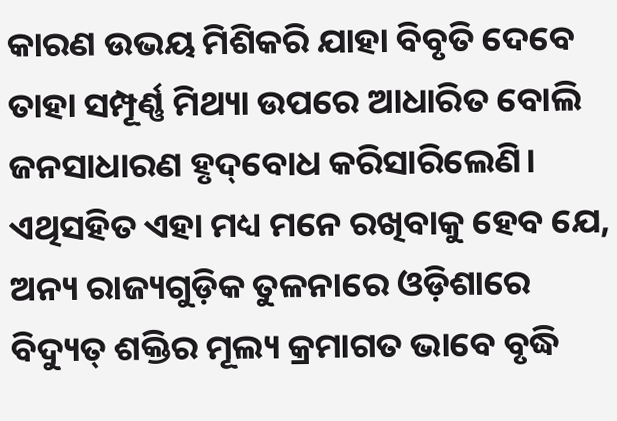କାରଣ ଉଭୟ ମିଶିକରି ଯାହା ବିବୃତି ଦେବେ ତାହା ସମ୍ପୂର୍ଣ୍ଣ ମିଥ୍ୟା ଉପରେ ଆଧାରିତ ବୋଲି ଜନସାଧାରଣ ହୃଦ୍‌ବୋଧ କରିସାରିଲେଣି। ଏଥିସହିତ ଏହା ମଧ୍ୟ ମନେ ରଖିବାକୁ ହେବ ଯେ, ଅନ୍ୟ ରାଜ୍ୟଗୁଡ଼ିକ ତୁଳନାରେ ଓଡ଼ିଶାରେ ବିଦ୍ୟୁତ୍‌ ଶକ୍ତିର ମୂଲ୍ୟ କ୍ରମାଗତ ଭାବେ ବୃଦ୍ଧି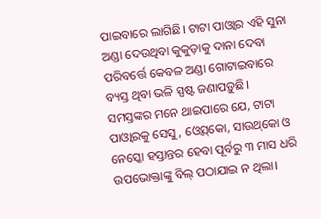ପାଇବାରେ ଲାଗିଛି। ଟାଟା ପାଓ୍ବାର ଏହି ସୁନା ଅଣ୍ଡା ଦେଉଥିବା କୁକୁଡ଼ାକୁ ଦାନା ଦେବା ପରିବର୍ତ୍ତେ କେବଳ ଅଣ୍ଡା ଗୋଟାଇବାରେ ବ୍ୟସ୍ତ ଥିବା ଭଳି ସ୍ପଷ୍ଟ ଜଣାପଡ଼ୁଛି। ସମସ୍ତଙ୍କର ମନେ ଥାଇପାରେ ଯେ, ଟାଟା ପାଓ୍ବାରକୁ ସେସୁ, ଓ୍ବେସ୍‌କୋ, ସାଉଥ୍‌କୋ ଓ ନେସ୍କୋ ହସ୍ତାନ୍ତର ହେବା ପୂର୍ବରୁ ୩ ମାସ ଧରି ଉପଭୋକ୍ତାଙ୍କୁ ବିଲ୍‌ ପଠାଯାଇ ନ ଥିଲା।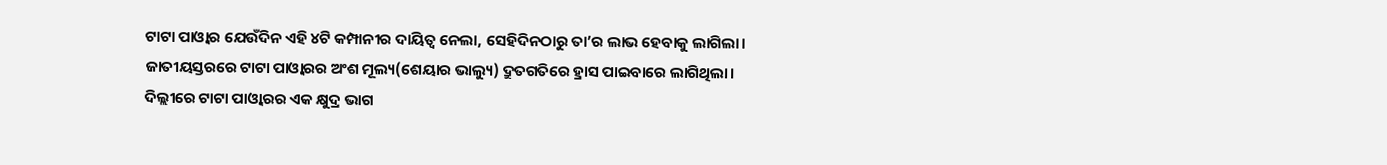ଟାଟା ପାଓ୍ବାର ଯେଉଁଦିନ ଏହି ୪ଟି କମ୍ପାନୀର ଦାୟିତ୍ୱ ନେଲା, ସେହିଦିନଠାରୁ ତା’ର ଲାଭ ହେବାକୁ ଲାଗିଲା। ଜାତୀୟସ୍ତରରେ ଟାଟା ପାଓ୍ବାରର ଅଂଶ ମୂଲ୍ୟ(ଶେୟାର ଭାଲ୍ୟୁ) ଦ୍ରୁତଗତିରେ ହ୍ରାସ ପାଇବାରେ ଲାଗିଥିଲା। ଦିଲ୍ଲୀରେ ଟାଟା ପାଓ୍ବାରର ଏକ କ୍ଷୁଦ୍ର ଭାଗ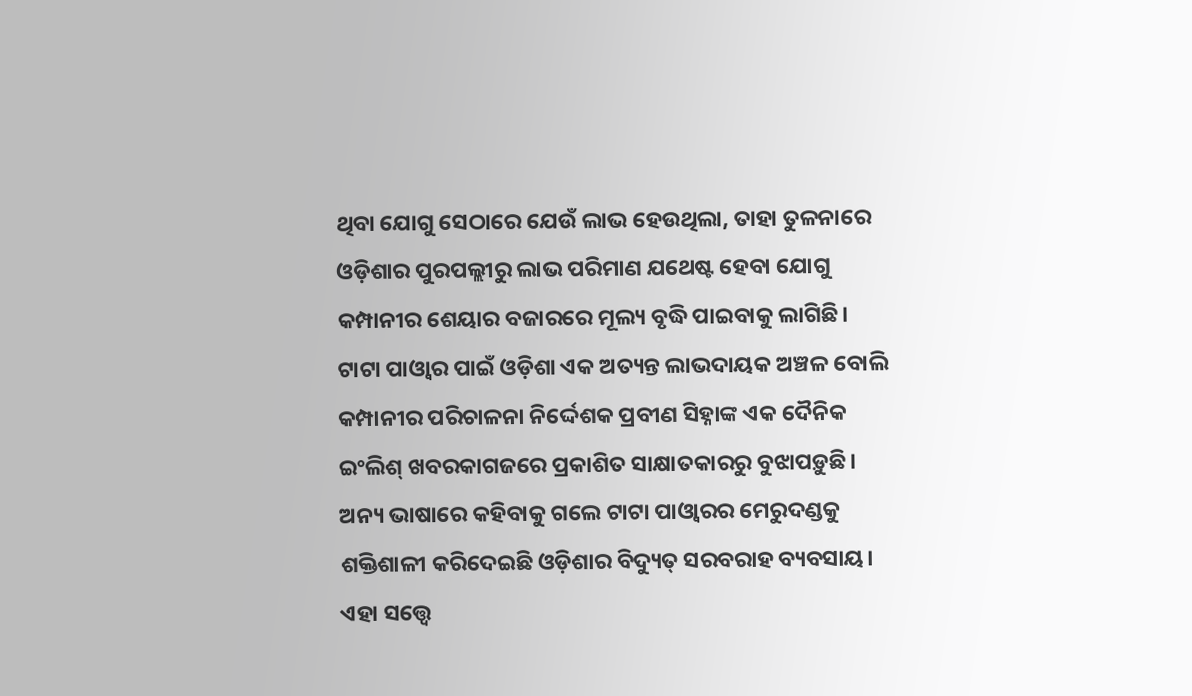ଥିବା ଯୋଗୁ ସେଠାରେ ଯେଉଁ ଲାଭ ହେଉଥିଲା, ତାହା ତୁଳନାରେ ଓଡ଼ିଶାର ପୁରପଲ୍ଲୀରୁ ଲାଭ ପରିମାଣ ଯଥେଷ୍ଟ ହେବା ଯୋଗୁ କମ୍ପାନୀର ଶେୟାର ବଜାରରେ ମୂଲ୍ୟ ବୃଦ୍ଧି ପାଇବାକୁ ଲାଗିଛି। ଟାଟା ପାଓ୍ବାର ପାଇଁ ଓଡ଼ିଶା ଏକ ଅତ୍ୟନ୍ତ ଲାଭଦାୟକ ଅଞ୍ଚଳ ବୋଲି କମ୍ପାନୀର ପରିଚାଳନା ନିର୍ଦ୍ଦେଶକ ପ୍ରବୀଣ ସିହ୍ନାଙ୍କ ଏକ ଦୈନିକ ଇଂଲିଶ୍‌ ଖବରକାଗଜରେ ପ୍ରକାଶିତ ସାକ୍ଷାତକାରରୁ ବୁଝାପଡ଼ୁଛି। ଅନ୍ୟ ଭାଷାରେ କହିବାକୁ ଗଲେ ଟାଟା ପାଓ୍ବାରର ମେରୁଦଣ୍ଡକୁ ଶକ୍ତିଶାଳୀ କରିଦେଇଛି ଓଡ଼ିଶାର ବିଦ୍ୟୁତ୍‌ ସରବରାହ ବ୍ୟବସାୟ। ଏହା ସତ୍ତ୍ୱେ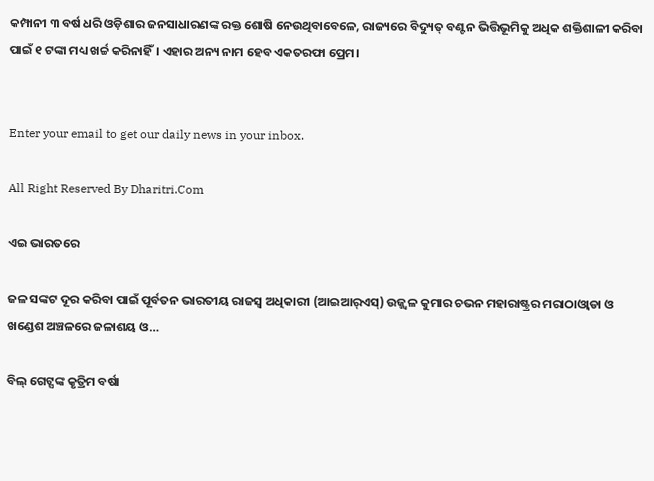କମ୍ପାନୀ ୩ ବର୍ଷ ଧରି ଓଡ଼ିଶାର ଜନସାଧାରଣଙ୍କ ରକ୍ତ ଶୋଷି ନେଉଥିବାବେଳେ, ରାଜ୍ୟରେ ବିଦ୍ୟୁତ୍‌ ବଣ୍ଟନ ଭିତ୍ତିଭୂମିକୁ ଅଧିକ ଶକ୍ତିଶାଳୀ କରିବା ପାଇଁ ୧ ଟଙ୍କା ମଧ୍ୟ ଖର୍ଚ୍ଚ କରିନାହିଁ। ଏହାର ଅନ୍ୟ ନାମ ହେବ ଏକତରଫା ପ୍ରେମ।


Enter your email to get our daily news in your inbox.

All Right Reserved By Dharitri.Com

ଏଇ ଭାରତରେ

ଜଳ ସଙ୍କଟ ଦୂର କରିବା ପାଇଁ ପୂର୍ବତନ ଭାରତୀୟ ରାଜସ୍ବ ଅଧିକାରୀ (ଆଇଆର୍‌ଏସ୍‌) ଉଜ୍ଜ୍ୱଳ କୁମାର ଚଭନ ମହାରାଷ୍ଟ୍ରର ମରାଠାଓ୍ବାଡା ଓ ଖଣ୍ଡେଶ ଅଞ୍ଚଳରେ ଜଳାଶୟ ଓ…

ବିଲ୍‌ ଗେଟ୍ସଙ୍କ କୃତ୍ରିମ ବର୍ଷା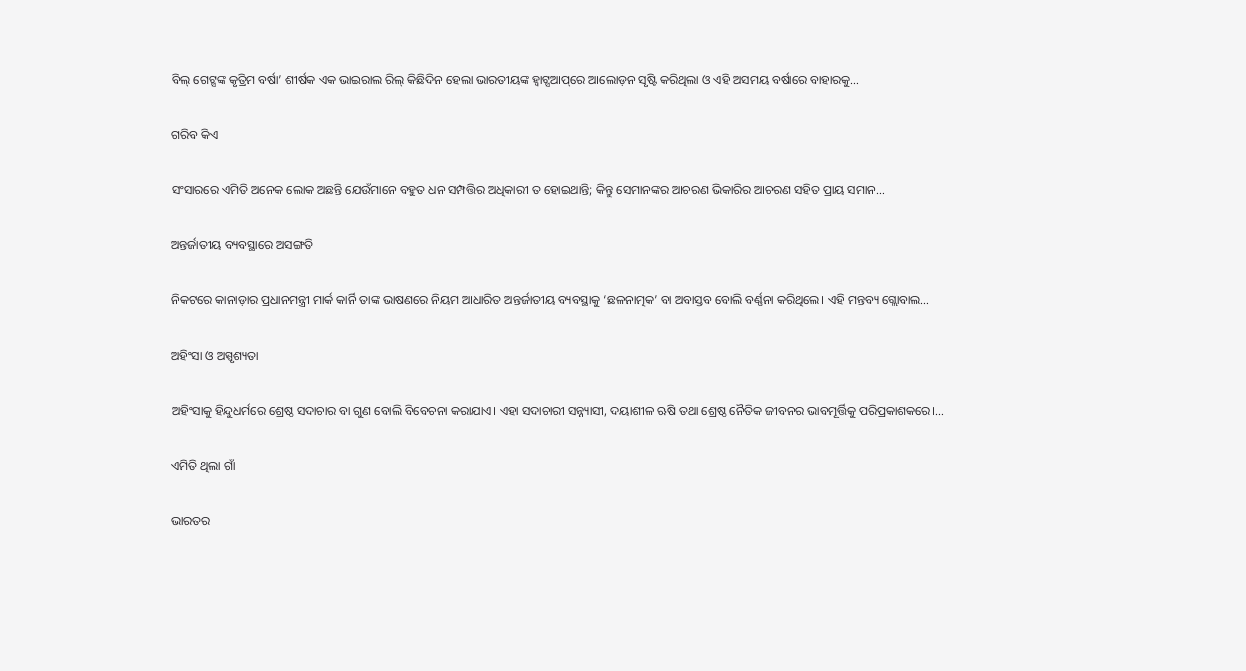ବିଲ୍‌ ଗେଟ୍ସଙ୍କ କୃତ୍ରିମ ବର୍ଷା’ ଶୀର୍ଷକ ଏକ ଭାଇରାଲ ରିଲ୍‌ କିଛିଦିନ ହେଲା ଭାରତୀୟଙ୍କ ହ୍ବାଟ୍ସଆପ୍‌ରେ ଆଲୋଡ଼ନ ସୃଷ୍ଟି କରିଥିଲା ଓ ଏହି ଅସମୟ ବର୍ଷାରେ ବାହାରକୁ…

ଗରିବ କିଏ

ସଂସାରରେ ଏମିତି ଅନେକ ଲୋକ ଅଛନ୍ତି ଯେଉଁମାନେ ବହୁତ ଧନ ସମ୍ପତ୍ତିର ଅଧିକାରୀ ତ ହୋଇଥାନ୍ତି; କିନ୍ତୁ ସେମାନଙ୍କର ଆଚରଣ ଭିକାରିର ଆଚରଣ ସହିତ ପ୍ରାୟ ସମାନ…

ଅନ୍ତର୍ଜାତୀୟ ବ୍ୟବସ୍ଥାରେ ଅସଙ୍ଗତି

ନିକଟରେ କାନାଡ଼ାର ପ୍ରଧାନମନ୍ତ୍ରୀ ମାର୍କ କାର୍ନି ତାଙ୍କ ଭାଷଣରେ ନିୟମ ଆଧାରିତ ଅନ୍ତର୍ଜାତୀୟ ବ୍ୟବସ୍ଥାକୁ ‘ଛଳନାତ୍ମକ’ ବା ଅବାସ୍ତବ ବୋଲି ବର୍ଣ୍ଣନା କରିଥିଲେ। ଏହି ମନ୍ତବ୍ୟ ଗ୍ଲୋବାଲ…

ଅହିଂସା ଓ ଅସ୍ପୃଶ୍ୟତା

ଅହିଂସାକୁ ହିନ୍ଦୁଧର୍ମରେ ଶ୍ରେଷ୍ଠ ସଦାଚାର ବା ଗୁଣ ବୋଲି ବିବେଚନା କରାଯାଏ। ଏହା ସଦାଚାରୀ ସନ୍ନ୍ୟାସୀ, ଦୟାଶୀଳ ଋଷି ତଥା ଶ୍ରେଷ୍ଠ ନୈତିକ ଜୀବନର ଭାବମୂର୍ତ୍ତିକୁ ପରିପ୍ରକାଶକରେ।…

ଏମିତି ଥିଲା ଗାଁ

ଭାରତର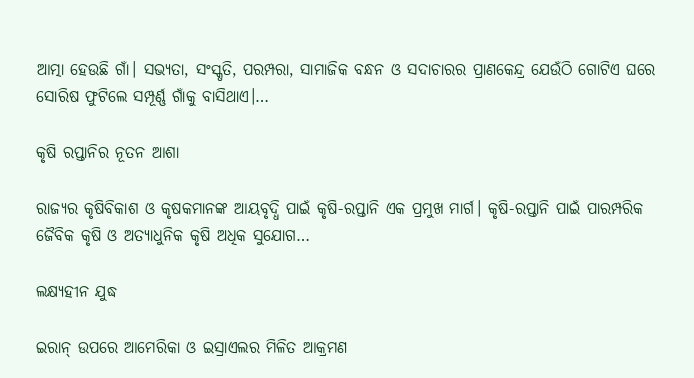ଆତ୍ମା ହେଉଛି ଗାଁ। ସଭ୍ୟତା, ସଂସ୍କୃତି, ପରମ୍ପରା, ସାମାଜିକ ବନ୍ଧନ ଓ ସଦାଚାରର ପ୍ରାଣକେନ୍ଦ୍ର ଯେଉଁଠି ଗୋଟିଏ ଘରେ ସୋରିଷ ଫୁଟିଲେ ସମ୍ପୂର୍ଣ୍ଣ ଗାଁକୁ ବାସିଥାଏ।…

କୃଷି ରପ୍ତାନିର ନୂତନ ଆଶା

ରାଜ୍ୟର କୃଷିବିକାଶ ଓ କୃଷକମାନଙ୍କ ଆୟବୃଦ୍ଧି ପାଇଁ କୃଷି-ରପ୍ତାନି ଏକ ପ୍ରମୁଖ ମାର୍ଗ। କୃଷି-ରପ୍ତାନି ପାଇଁ ପାରମ୍ପରିକ ଜୈବିକ କୃଷି ଓ ଅତ୍ୟାଧୁନିକ କୃଷି ଅଧିକ ସୁଯୋଗ…

ଲକ୍ଷ୍ୟହୀନ ଯୁଦ୍ଧ

ଇରାନ୍‌ ଉପରେ ଆମେରିକା ଓ ଇସ୍ରାଏଲର ମିଳିତ ଆକ୍ରମଣ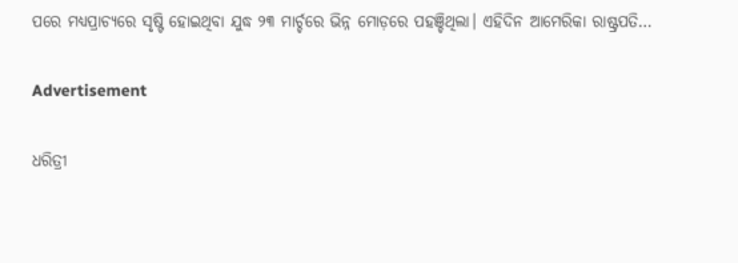ପରେ ମଧ୍ୟପ୍ରାଚ୍ୟରେ ସୃଷ୍ଟି ହୋଇଥିବା ଯୁଦ୍ଧ ୨୩ ମାର୍ଚ୍ଚରେ ଭିନ୍ନ ମୋଡ଼ରେ ପହଞ୍ଚିଥିଲା। ଏହିଦିନ ଆମେରିକା ରାଷ୍ଟ୍ରପତି…

Advertisement

ଧରିତ୍ରୀ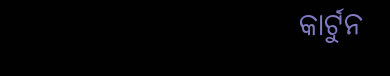କାର୍ଟୁନ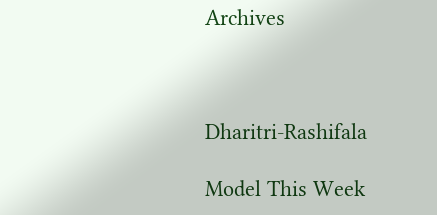Archives



Dharitri-Rashifala

Model This Week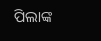ପିଲାଙ୍କ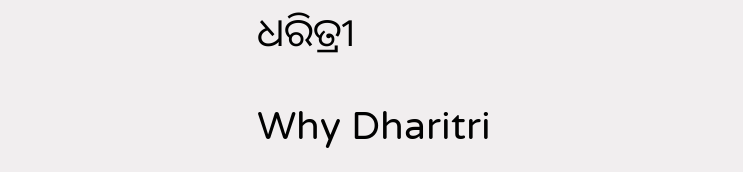ଧରିତ୍ରୀ

Why Dharitri